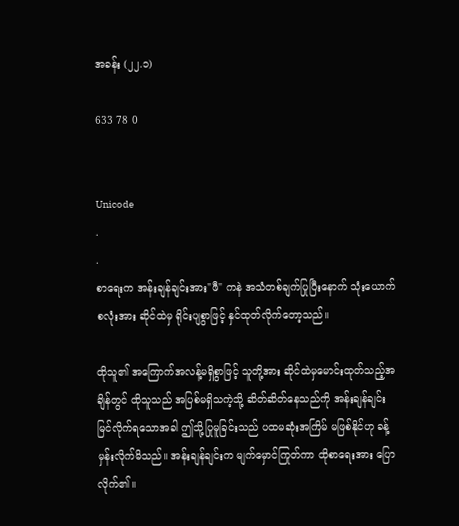အခန်း (၂၂.၁)

633 78 0


Unicode
.
.
စာရေးက အန်းချန်ချင်းအား"ဖီ" ကနဲ အသံတစ်ချက်ပြုပြီးနောက် သုံးယောက်စလုံးအား ဆိုင်ထဲမှ ရိုင်းပျစွာဖြင့် နှင်ထုတ်လိုက်တော့သည်။

ထိုသူ၏ အကြောက်အလန့်မရှိစွာဖြင့် သူတို့အား ဆိုင်ထဲမှမောင်းထုတ်သည့်အချိန်တွင် ထိုသူသည် အပြစ်မရှိသကဲ့သို့ ဆိတ်ဆိတ်နေသည်ကို အန်းချန်ချင်း မြင်လိုက်ရသောအခါ ဤသို့ပြုမူခြင်းသည် ပထမဆုံးအကြိမ် မဖြစ်နိုင်ဟု ခန့်မှန်းလိုက်မိသည်။ အန်းချန်ချင်းက မျက်မှောင်ကြုတ်ကာ ထိုစာရေးအား ပြောလိုက်၏။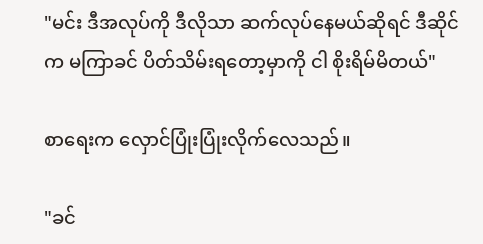"မင်း ဒီအလုပ်ကို ဒီလိုသာ ဆက်လုပ်နေမယ်ဆိုရင် ဒီဆိုင်က မကြာခင် ပိတ်သိမ်းရတော့မှာကို ငါ စိုးရိမ်မိတယ်"

စာရေးက လှောင်ပြုံးပြုံးလိုက်လေသည်။

"ခင်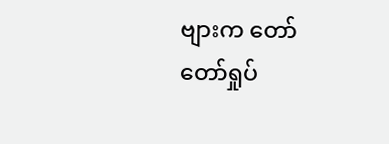ဗျားက တော်တော်ရှုပ်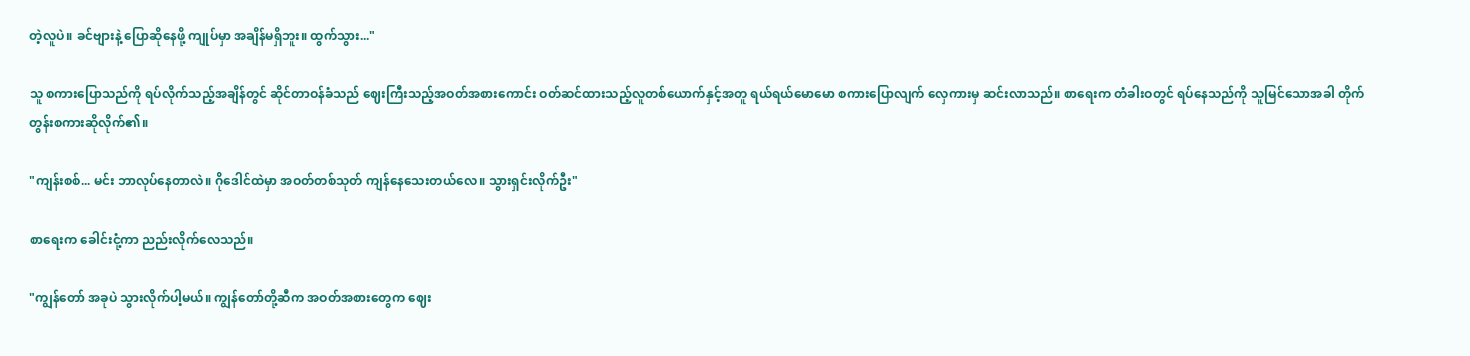တဲ့လူပဲ။ ခင်ဗျားနဲ့ ပြောဆိုနေဖို့ ကျုပ်မှာ အချိန်မရှိဘူး။ ထွက်သွား..."

သူ စကားပြောသည်ကို ရပ်လိုက်သည့်အချိန်တွင် ဆိုင်တာဝန်ခံသည် ဈေးကြီးသည့်အဝတ်အစားကောင်း ဝတ်ဆင်ထားသည့်လူတစ်ယောက်နှင့်အတူ ရယ်ရယ်မောမော စကားပြောလျက် လှေကားမှ ဆင်းလာသည်။ စာရေးက တံခါးဝတွင် ရပ်နေသည်ကို သူမြင်သောအခါ တိုက်တွန်းစကားဆိုလိုက်၏။

"ကျန်းစစ်... မင်း ဘာလုပ်နေတာလဲ။ ဂိုဒေါင်ထဲမှာ အဝတ်တစ်သုတ် ကျန်နေသေးတယ်လေ။ သွားရှင်းလိုက်ဦး"

စာရေးက ခေါင်းငုံ့ကာ ညည်းလိုက်လေသည်။

"ကျွန်တော် အခုပဲ သွားလိုက်ပါ့မယ်။ ကျွန်တော်တို့ဆီက အဝတ်အစားတွေက ဈေး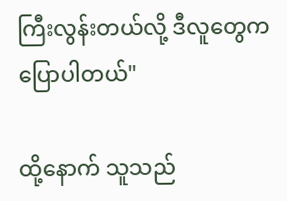ကြီးလွန်းတယ်လို့ ဒီလူတွေက ပြောပါတယ်"

ထို့နောက် သူသည်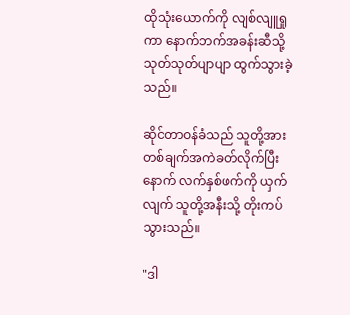ထိုသုံးယောက်ကို လျစ်လျူရှုကာ နောက်ဘက်အခန်းဆီသို့ သုတ်သုတ်ပျာပျာ ထွက်သွားခဲ့သည်။

ဆိုင်တာဝန်ခံသည် သူတို့အား တစ်ချက်အကဲခတ်လိုက်ပြီးနောက် လက်နှစ်ဖက်ကို ယှက်လျက် သူတို့အနီးသို့ တိုးကပ်သွားသည်။

"ဒါ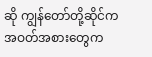ဆို ကျွန်တော်တို့ဆိုင်က အဝတ်အစားတွေက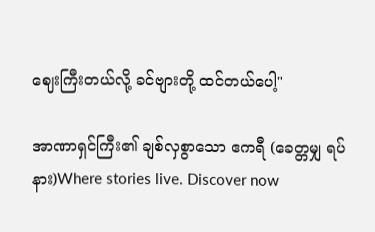ဈေးကြီးတယ်လို့ ခင်ဗျားတို့ ထင်တယ်ပေါ့"

အာဏာရှင်ကြီး၏ ချစ်လှစွာသော ဧကရီ (ခေတ္တမျှ ရပ်နား)Where stories live. Discover now